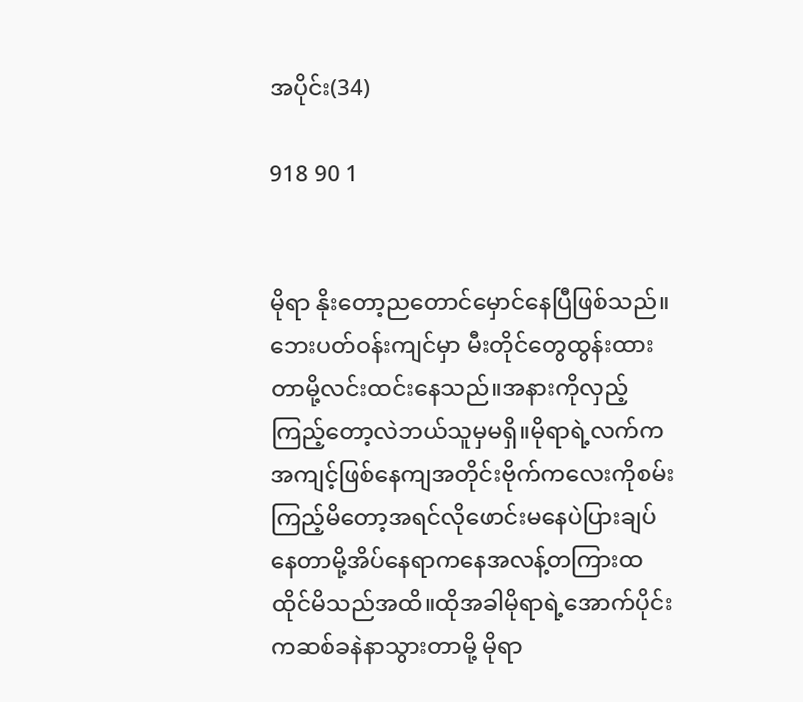အပိုင်း(34)

918 90 1


မိုရာ နိုးတော့ညတောင်မှောင်နေပြီဖြစ်သည်။ဘေးပတ်ဝန်းကျင်မှာ မီးတိုင်တွေထွန်းထားတာမို့လင်းထင်းနေသည်။အနားကိုလှည့်ကြည့်တော့လဲဘယ်သူမှမရှိ။မိုရာရဲ့လက်ကအကျင့်ဖြစ်နေကျအတိုင်းဗိုက်ကလေးကိုစမ်းကြည့်မိတော့အရင်လိုဖောင်းမနေပဲပြားချပ်နေတာမို့အိပ်နေရာကနေအလန့်တကြားထထိုင်မိသည်အထိ။ထိုအခါမိုရာရဲ့အောက်ပိုင်းကဆစ်ခနဲနာသွားတာမို့ မိုရာ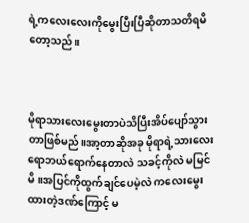ရဲ့ကလေးလေးကိုမွေးပြီးပြီဆိုတာသတိရမိတော့သည်။



မိုရာသားလေးမွေးတာပဲသိပြီးအိပ်ပျော်သွားတာဖြစ်မည်။အာ့တာဆိုအခု မိုရာရဲ့သားလေးရောဘယ်ရောက်နေတာလဲ သခင့်ကိုလဲ မမြင်မိ။အပြင်ကိုထွက်ချင်ပေမဲ့လဲ ကလေးမွေးထားတဲ့ဒဏ်ကြောင့် မ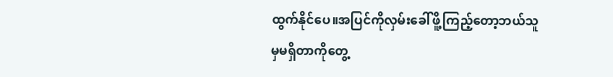ထွက်နိုင်ပေ။အပြင်ကိုလှမ်းခေါ်ဖိူ့ကြည့်တော့ဘယ်သူမှမရှိတာကိုတွေ့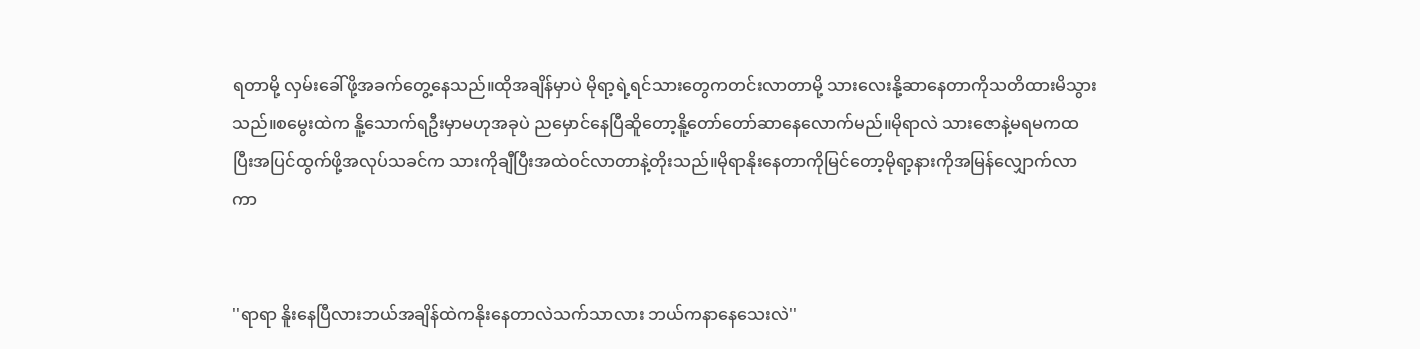ရတာမို့ လှမ်းခေါ်ဖို့အခက်တွေ့နေသည်။ထိုအချိန်မှာပဲ မိုရာ့ရဲ့ရင်သားတွေကတင်းလာတာမို့ သားလေးနို့ဆာနေတာကိုသတိထားမိသွားသည်။စမွေးထဲက နိူ့သောက်ရဦးမှာမဟုအခုပဲ ညမှောင်နေပြီဆိူတော့နိူ့တော်တော်ဆာနေလောက်မည်။မိုရာလဲ သားဇောနဲ့မရမကထပြီးအပြင်ထွက်ဖို့အလုပ်သခင်က သားကိုချီပြီးအထဲဝင်လာတာနဲ့တိုးသည်။မိုရာနိုးနေတာကိုမြင်တော့မိုရာ့နားကိုအမြန်လျှောက်လာကာ


''ရာရာ နိူးနေပြီလားဘယ်အချိန်ထဲကနိုးနေတာလဲသက်သာလား ဘယ်ကနာနေသေးလဲ''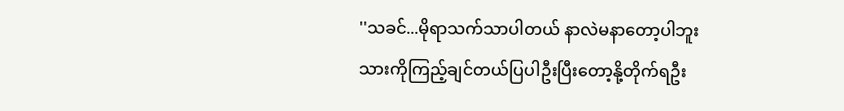''သခင်...မိုရာသက်သာပါတယ် နာလဲမနာတော့ပါဘူးသားကိုကြည့်ချင်တယ်ပြပါဦးပြီးတော့နို့တိုက်ရဦး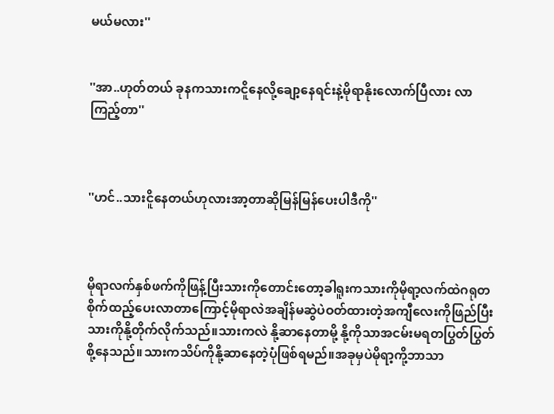မယ်မလား''


''အာ..ဟုတ်တယ် ခုနကသားကငိူနေလို့ချော့နေရင်းနဲ့မိုရာနိုးလောက်ပြီလား လာကြည့်တာ''



''ဟင်..သားငိူနေတယ်ဟုလားအာ့တာဆိုမြန်မြန်ပေးပါဒီကို''



မိုရာလက်နှစ်ဖက်ကိုဖြန့်ပြီးသားကိုတောင်းတော့ခါရူးကသားကိုမိုရာ့လက်ထဲဂရုတစိုက်ထည့်ပေးလာတာကြောင့်မိုရာလဲအချိန်မဆွဲပဲဝတ်ထားတဲ့အကျီလေးကိုဖြည်ပြီးသားကိုနို့တိုက်လိုက်သည်။သားကလဲ နို့ဆာနေတာမို့ နို့ကိုသာအငမ်းမရတပြွတ်ပြွတ်စို့နေသည်။သားကသိပ်ကိုနို့ဆာနေတဲ့ပုံဖြစ်ရမည်။အခုမှပဲမိုရာ့ကို့ဘာသာ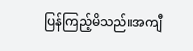ပြန်ကြည့်မိသည်။အကျီ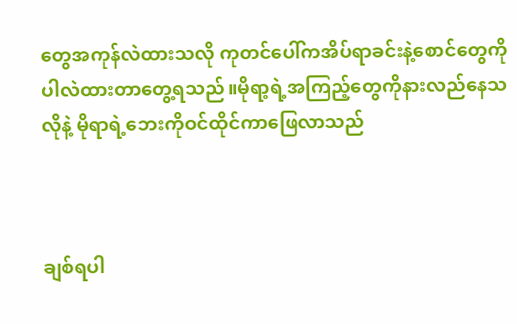တွေအကုန်လဲထားသလို ကုတင်ပေါ်ကအိပ်ရာခင်းနဲ့စောင်တွေကိုပါလဲထားတာတွေ့ရသည်။မိုရာ့ရဲ့အကြည့်တွေကိုနားလည်နေသလိုနဲ့ မိုရာရဲ့ဘေးကိုဝင်ထိုင်ကာဖြေလာသည်



ချစ်ရပါ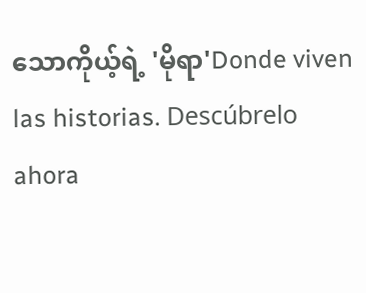သောကိုယ့်ရဲ့ 'မိုရာ'Donde viven las historias. Descúbrelo ahora